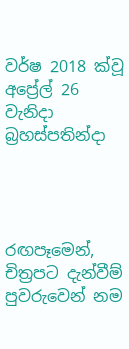වර්ෂ 2018 ක්වූ  අප්‍රේල් 26 වැනිදා බ්‍රහස්පතින්දා




රඟපෑමෙන්, චිත්‍රපට දැන්වීම් පුවරුවෙන් නම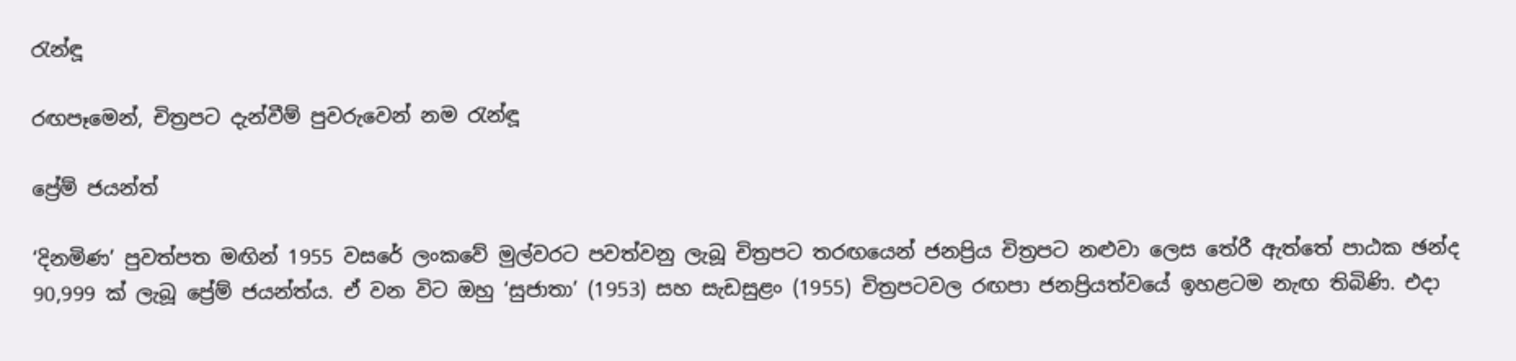රැන්ඳූ

රඟපෑමෙන්, චිත්‍රපට දැන්වීම් පුවරුවෙන් නම රැන්ඳූ

ප්‍රේම් ජයන්ත්

‘දිනමිණ’ පුවත්පත මඟින් 1955 වසරේ ලංකවේ මුල්වරට පවත්වනු ලැබූ චිත්‍රපට තරඟයෙන් ජනප්‍රිය චිත්‍රපට නළුවා ලෙස තේරී ඇත්තේ පාඨක ඡන්ද 90,999 ක් ලැබූ ප්‍රේම් ජයන්ත්ය. ඒ වන විට ඔහු ‘සුජාතා’ (1953) සහ සැඩසුළං (1955) චිත්‍රපටවල රඟපා ජනප්‍රියත්වයේ ඉහළටම නැඟ තිබිණි. එදා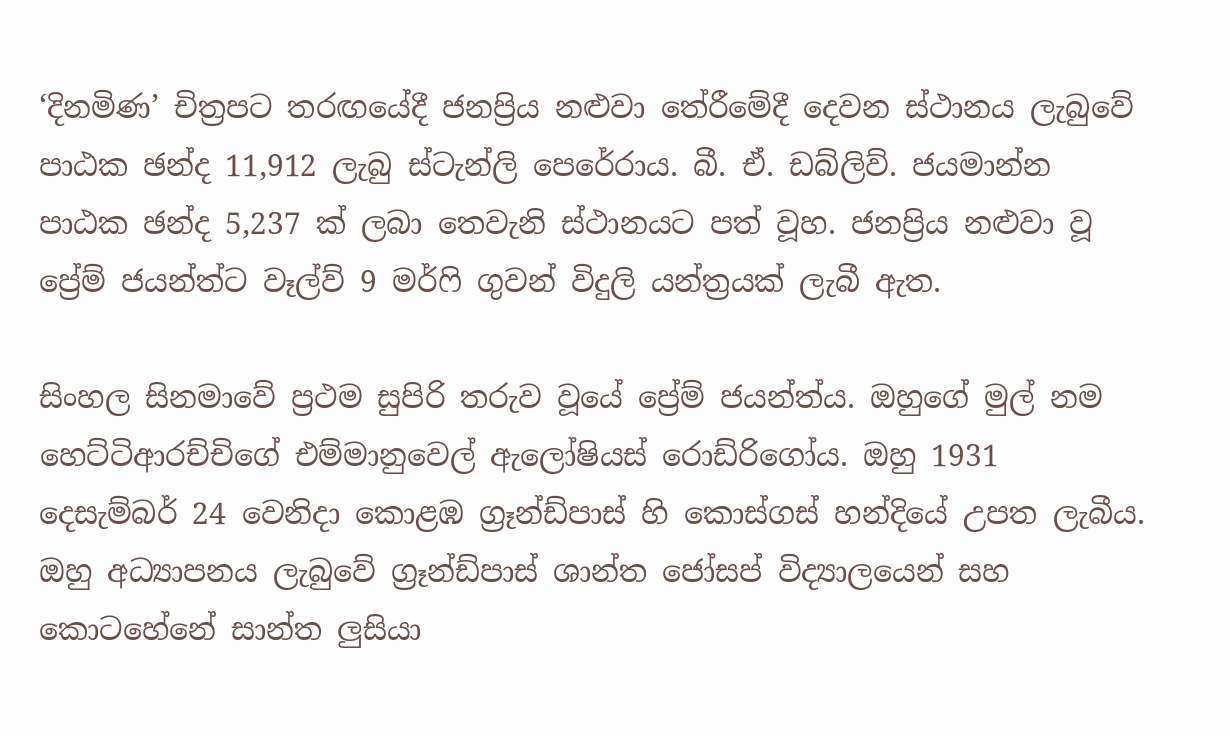‘දිනමිණ’ චිත්‍රපට තරඟයේදී ජනප්‍රිය නළුවා තේරීමේදී දෙවන ස්ථානය ලැබුවේ පාඨක ඡන්ද 11,912 ලැබු ස්ටැන්ලි පෙරේරාය. බී. ඒ. ඩබ්ලිව්. ජයමාන්න පාඨක ඡන්ද 5,237 ක් ලබා තෙවැනි ස්ථානයට පත් වූහ. ජනප්‍රිය නළුවා වූ ප්‍රේම් ජයන්ත්ට වෑල්ව් 9 මර්ෆි ගුවන් විදුලි යන්ත්‍රයක් ලැබී ඇත.

සිංහල සිනමාවේ ප්‍රථම සුපිරි තරුව වූයේ ප්‍රේම් ජයන්ත්ය. ඔහුගේ මුල් නම හෙට්ටිආරච්චිගේ එම්මානුවෙල් ඇලෝෂියස් රොඩ්රිගෝය. ඔහු 1931 දෙසැම්බර් 24 වෙනිදා කොළඹ ග්‍රෑන්ඩ්පාස් හි කොස්ගස් හන්දියේ උපත ලැබීය. ඔහු අධ්‍යාපනය ලැබුවේ ග්‍රෑන්ඩ්පාස් ශාන්ත ජෝසප් විද්‍යාලයෙන් සහ කොටහේනේ සාන්ත ලුසියා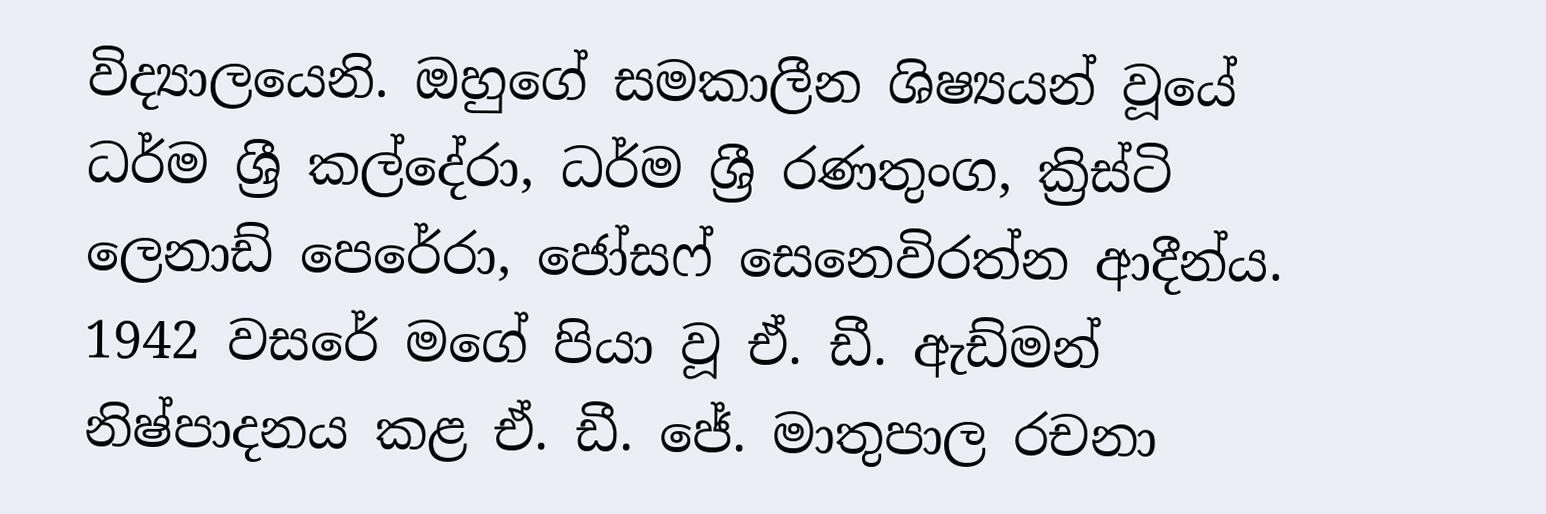විද්‍යාලයෙනි. ඔහුගේ සමකාලීන ශිෂ්‍යයන් වූයේ ධර්ම ශ්‍රී කල්දේරා, ධර්ම ශ්‍රී රණතුංග, ක්‍රිස්ටි ලෙනාඩ් පෙරේරා, ජෝසෆ් සෙනෙවිරත්න ආදීන්ය. 1942 වසරේ මගේ පියා වූ ඒ. ඩී. ඇඩ්මන් නිෂ්පාදනය කළ ඒ. ඩී. ජේ. මාතුපාල රචනා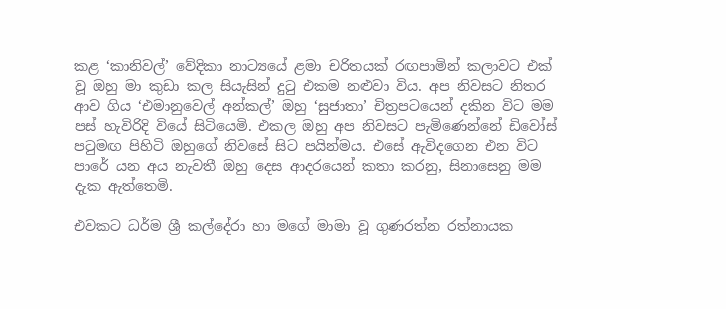කළ ‘කානිවල්’ වේදිකා නාට්‍යයේ ළමා චරිතයක් රඟපාමින් කලාවට එක් වූ ඔහු මා කුඩා කල සියැසින් දුටු එකම නළුවා විය. අප නිවසට නිතර ආව ගිය ‘එමානුවෙල් අන්කල්’ ඔහු ‘සුජාතා’ චිත්‍රපටයෙන් දකින විට මම පස් හැවිරිදි වියේ සිටියෙමි. එකල ඔහු අප නිවසට පැමිණෙන්නේ ඩිවෝස් පටුමඟ පිහිටි ඔහුගේ නිවසේ සිට පයින්මය. එසේ ඇවිදගෙන එන විට පාරේ යන අය නැවතී ඔහු දෙස ආදරයෙන් කතා කරනු, සිනාසෙනු මම දැක ඇත්තෙමි.

එවකට ධර්ම ශ්‍රී කල්දේරා හා මගේ මාමා වූ ගුණරත්න රත්නායක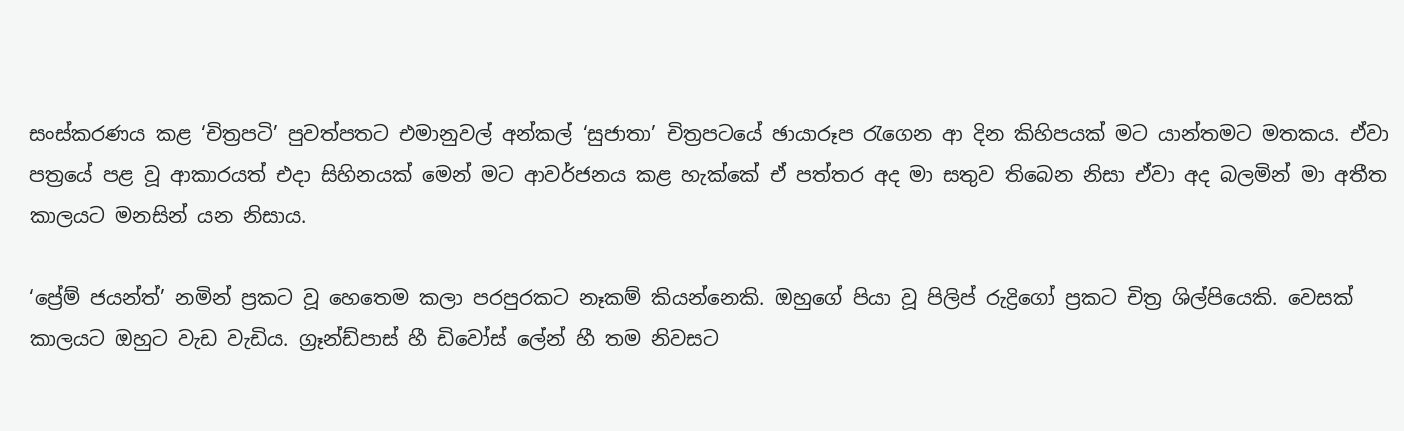සංස්කරණය කළ ‘චිත්‍රපටි’ පුවත්පතට එමානුවල් අන්කල් ‘සුජාතා’ චිත්‍රපටයේ ඡායාරූප රැගෙන ආ දින කිහිපයක් මට යාන්තමට මතකය. ඒවා පත්‍රයේ පළ වූ ආකාරයත් එදා සිහිනයක් මෙන් මට ආවර්ජනය කළ හැක්කේ ඒ පත්තර අද මා සතුව තිබෙන නිසා ඒවා අද බලමින් මා අතීත කාලයට මනසින් යන නිසාය.

‘ප්‍රේම් ජයන්ත්’ නමින් ප්‍රකට වූ හෙතෙම කලා පරපුරකට නෑකම් කියන්නෙකි. ඔහුගේ පියා වූ පිලිප් රුද්‍රිගෝ ප්‍රකට චිත්‍ර ශිල්පියෙකි. වෙසක් කාලයට ඔහුට වැඩ වැඩිය. ග්‍රෑන්ඩ්පාස් හී ඩිවෝස් ලේන් හී තම නිවසට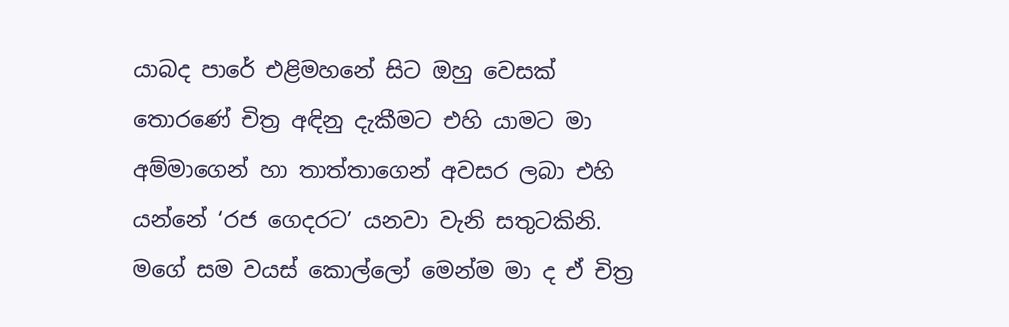යාබද පාරේ එළිමහනේ සිට ඔහු වෙසක් තොරණේ චිත්‍ර අඳිනු දැකීමට එහි යාමට මා අම්මාගෙන් හා තාත්තාගෙන් අවසර ලබා එහි යන්නේ ‘රජ ගෙදරට’ යනවා වැනි සතුටකිනි. මගේ සම වයස් කොල්ලෝ මෙන්ම මා ද ඒ චිත්‍ර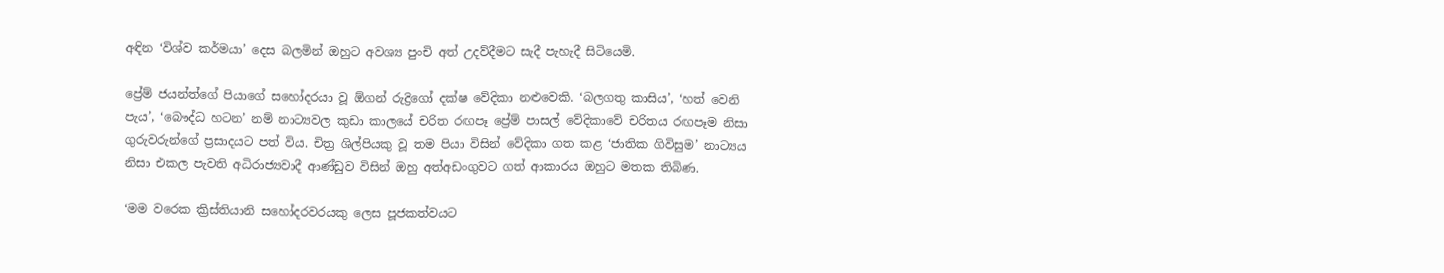අඳින ‘විශ්ව කර්මයා’ දෙස බලමින් ඔහුට අවශ්‍ය පුංචි අත් උදව්දීමට සැදී පැහැදී සිටියෙමි.

ප්‍රේම් ජයන්ත්ගේ පියාගේ සහෝදරයා වූ ඕගන් රුද්‍රිගෝ දක්ෂ වේදිකා නළුවෙකි. ‘බලගතු කාසිය’, ‘හත් වෙනි පැය’, ‘බෞද්ධ හටන’ නම් නාට්‍යවල කුඩා කාලයේ චරිත රඟපෑ ප්‍රේම් පාසල් වේදිකාවේ චරිතය රඟපෑම නිසා ගුරුවරුන්ගේ ප්‍රසාදයට පත් විය. චිත්‍ර ශිල්පියකු වූ තම පියා විසින් වේදිකා ගත කළ ‘ජාතික ගිවිසුම’ නාට්‍යය නිසා එකල පැවති අධිරාජ්‍යවාදී ආණ්ඩුව විසින් ඔහු අත්අඩංගුවට ගත් ආකාරය ඔහුට මතක තිබිණ.

‘මම වරෙක ක්‍රිස්තියානි සහෝදරවරයකු ලෙස පූජකත්වයට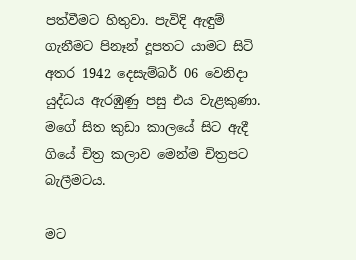පත්වීමට හිතුවා. පැවිදි ඇඳුම් ගැනීමට පිනෑන් දූපතට යාමට සිටි අතර 1942 දෙසැම්බර් 06 වෙනිදා යුද්ධය ඇරඹුණු පසු එය වැළකුණා. මගේ සිත කුඩා කාලයේ සිට ඇදී ගියේ චිත්‍ර කලාව මෙන්ම චිත්‍රපට බැලීමටය.

මට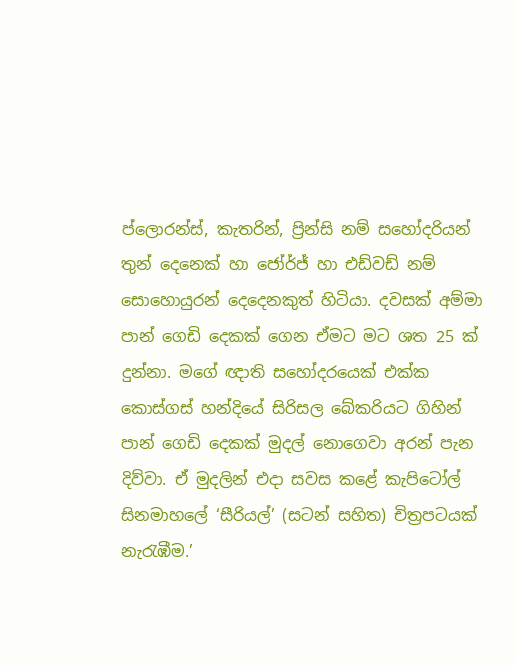ප්ලොරන්ස්, කැතරින්, ප්‍රින්සි නම් සහෝදරියන් තුන් දෙනෙක් හා ජෝර්ජ් හා එඩ්වඩ් නම් සොහොයුරන් දෙදෙනකුත් හිටියා. දවසක් අම්මා පාන් ගෙඩි දෙකක් ගෙන ඒමට මට ශත 25 ක් දුන්නා. මගේ ඥාති සහෝදරයෙක් එක්ක කොස්ගස් හන්දියේ සිරිසල බේකරියට ගිහින් පාන් ගෙඩි දෙකක් මුදල් නොගෙවා අරන් පැන දිව්වා. ඒ මුදලින් එදා සවස කළේ කැපිටෝල් සිනමාහලේ ‘සීරියල්’ (සටන් සහිත) චිත්‍රපටයක් නැරැඹීම.’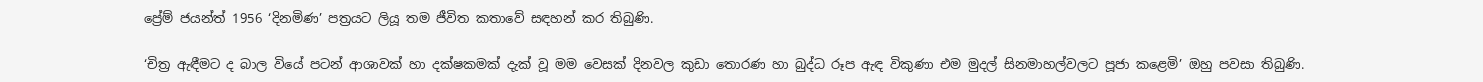ප්‍රේම් ජයන්ත් 1956 ‘දිනමිණ’ පත්‍රයට ලියූ තම ජීවිත කතාවේ සඳහන් කර තිබුණි.

‘චිත්‍ර ඇඳීමට ද බාල වියේ පටන් ආශාවක් හා දක්ෂකමක් දැක් වූ මම වෙසක් දිනවල කුඩා තොරණ හා බුද්ධ රූප ඇඳ විකුණා එම මුදල් සිනමාහල්වලට පූජා කළෙමි’ ඔහු පවසා තිබුණි.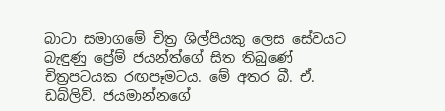බාටා සමාගමේ චිත්‍ර ශිල්පියකු ලෙස සේවයට බැඳුණු ප්‍රේම් ජයන්ත්ගේ සිත තිබුණේ චිත්‍රපටයක රඟපෑමටය. මේ අතර බී. ඒ. ඩබ්ලිව්. ජයමාන්නගේ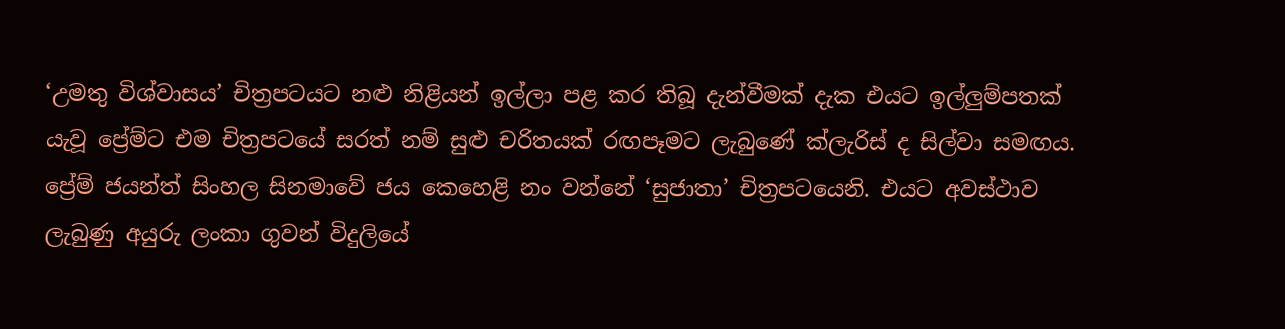‘උමතු විශ්වාසය’ චිත්‍රපටයට නළු නිළියන් ඉල්ලා පළ කර තිබූ දැන්වීමක් දැක එයට ඉල්ලුම්පතක් යැවූ ප්‍රේම්ට එම චිත්‍රපටයේ සරත් නම් සුළු චරිතයක් රඟපෑමට ලැබුණේ ක්ලැරිස් ද සිල්වා සමඟය. ප්‍රේම් ජයන්ත් සිංහල සිනමාවේ ජය කෙහෙළි නං වන්නේ ‘සුජාතා’ චිත්‍රපටයෙනි. එයට අවස්ථාව ලැබුණු අයුරු ලංකා ගුවන් විදුලියේ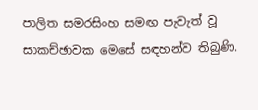පාලිත සමරසිංහ සමඟ පැවැත් වූ සාකච්ඡාවක මෙසේ සඳහන්ව තිබුණි.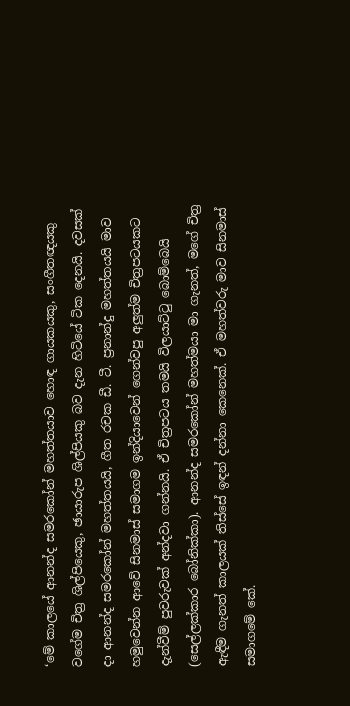‘මේ කාලයේ ආනන්ද සමරකෝන් මහත්තයාව හොඳ ගායකයකු, සංගීතඥයකු වගේම චිත්‍ර ශිල්පියෙකු, ඡායාරුප ශිල්පියකු බව දැන හිටියේ ටික දෙනයි. දවසක් දා ආනන්ද සමරකෝන් මහත්තයයි, ගීත රචක ඩී. ටී. ප්‍රනාන්දු මහත්තයයි මාව හමුවෙන්න ආවේ සිනමාස් සමාගම ඉන්දියාවෙන් ගෙන්වපු අලුත්ම චිත්‍රපටයකට දැන්වීම් පුවරුවක් අන්දවා ගන්නයි. ඒ චිත්‍රපටය තමයි විලයාට්ටු බොම්බෙයි (සෙල්ලක්කාර බෝනික්කා). ආනන්ද සමරකෝන් මහත්මයා මා ගැනත්, මගේ චිත්‍ර ඇඳීම ගැනත් කාලයක් තිස්සේ ඉඳන් දන්නා කෙනෙක්. ඒ මහත්වරු මාව සිනමාස් සමාගමේ කේ.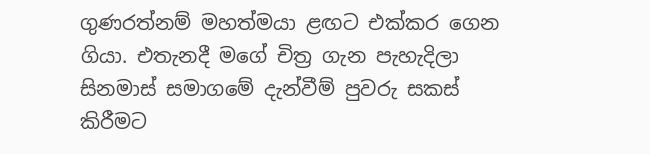ගුණරත්නම් මහත්මයා ළඟට එක්කර ගෙන ගියා. එතැනදී මගේ චිත්‍ර ගැන පැහැදිලා සිනමාස් සමාගමේ දැන්වීම් පුවරු සකස් කිරීමට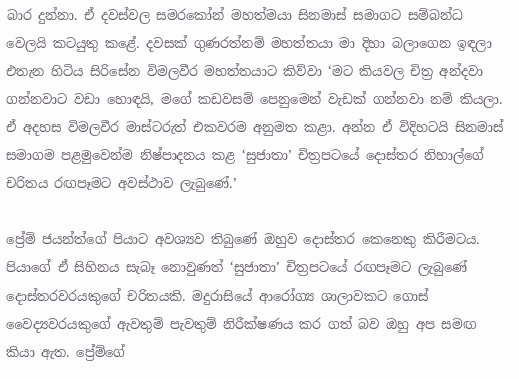බාර දුන්නා. ඒ දවස්වල සමරකෝන් මහත්මයා සිනමාස් සමාගට සම්බන්ධ වෙලයි කටයුතු කළේ. දවසක් ගුණරත්නම් මහත්තයා මා දිහා බලාගෙන ඉඳලා එතැන හිටිය සිරිසේන විමලවීර මහත්තයාට කිව්වා ‘මට කියවල චිත්‍ර අන්දවා ගන්නවාට වඩා හොඳයි, මගේ කඩවසම් පෙනුමෙන් වැඩක් ගන්නවා නම් කියලා. ඒ අදහස විමලවීර මාස්ටරුත් එකවරම අනුමත කළා. අන්න ඒ විදිහටයි සිනමාස් සමාගම පළමුවෙන්ම නිෂ්පාදනය කළ ‘සුජාතා’ චිත්‍රපටයේ දොස්තර නිහාල්ගේ චරිතය රඟපෑමට අවස්ථාව ලැබුණේ.’

ප්‍රේම් ජයන්ත්ගේ පියාට අවශ්‍යව තිබුණේ ඔහුව දොස්තර කෙනෙකු කිරීමටය. පියාගේ ඒ සිහිනය සැබෑ නොවුණත් ‘සුජාතා’ චිත්‍රපටයේ රඟපෑමට ලැබුණේ දොස්තරවරයකුගේ චරිතයකි. මදුරාසියේ ආරෝග්‍ය ශාලාවකට ගොස් වෛද්‍යවරයකුගේ ඇවතුම් පැවතුම් නිරීක්ෂණය කර ගත් බව ඔහු අප සමඟ කියා ඇත. ප්‍රේම්ගේ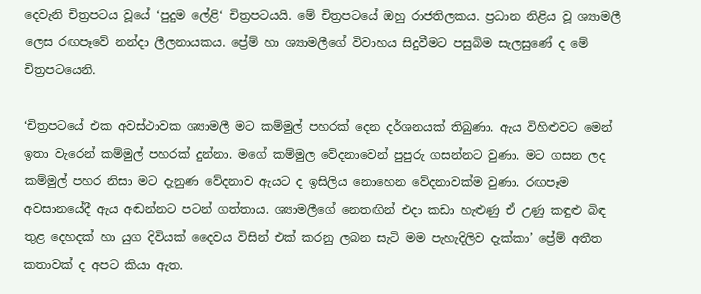දෙවැනි චිත්‍රපටය වූයේ ‘පුදුම ලේළි‘ චිත්‍රපටයයි. මේ චිත්‍රපටයේ ඔහු රාජතිලකය. ප්‍රධාන නිළිය වූ ශ්‍යාමලී ලෙස රඟපෑවේ නන්දා ලීලනායකය. ප්‍රේම් හා ශ්‍යාමලීගේ විවාහය සිදුවීමට පසුබිම සැලසුණේ ද මේ චිත්‍රපටයෙනි.

‘චිත්‍රපටයේ එක අවස්ථාවක ශ්‍යාමලී මට කම්මුල් පහරක් දෙන දර්ශනයක් තිබුණා. ඇය විහිළුවට මෙන් ඉතා වැරෙන් කම්මුල් පහරක් දුන්නා. මගේ කම්මුල වේදනාවෙන් පුපුරු ගසන්නට වුණා. මට ගසන ලද කම්මුල් පහර නිසා මට දැනුණ වේදනාව ඇයට ද ඉසිලිය නොහෙන වේදනාවක්ම වුණා. රඟපෑම අවසානයේදී ඇය අඬන්නට පටන් ගත්තාය. ශ්‍යාමලීගේ නෙතඟින් එදා කඩා හැළුණු ඒ උණු කඳුළු බිඳ තුළ දෙහදක් හා යුග දිවියක් දෛවය විසින් එක් කරනු ලබන සැටි මම පැහැදිලිව දැක්කා’ ප්‍රේම් අතීත කතාවක් ද අපට කියා ඇත.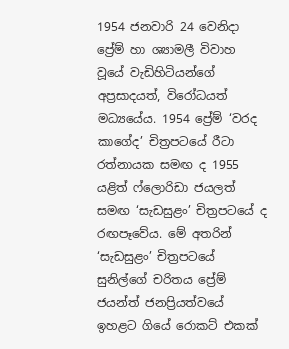1954 ජනවාරි 24 වෙනිදා ප්‍රේම් හා ශ්‍යාමලී විවාහ වූයේ වැඩිහිටියන්ගේ අප්‍රසාදයත්, විරෝධයත් මධ්‍යයේය. 1954 ප්‍රේම් ‘වරද කාගේද’ චිත්‍රපටයේ රීටා රත්නායක සමඟ ද 1955 යළිත් ෆ්ලොරිඩා ජයලත් සමඟ ‘සැඩසුළං’ චිත්‍රපටයේ ද රඟපෑවේය. මේ අතරින් ‘සැඩසුළං’ චිත්‍රපටයේ සුනිල්ගේ චරිතය ප්‍රේම් ජයන්ත් ජනප්‍රියත්වයේ ඉහළට ගියේ රොකට් එකක්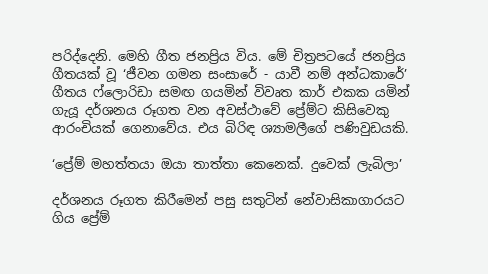පරිද්දෙනි. මෙහි ගීත ජනප්‍රිය විය. මේ චිත්‍රපටයේ ජනප්‍රිය ගීතයක් වූ ‘ජීවන ගමන සංසාරේ - යාවී නම් අන්ධකාරේ’ ගීතය ෆ්ලොරිඩා සමඟ ගයමින් විවෘත කාර් එකක යමින් ගැයූ දර්ශනය රූගත වන අවස්ථාවේ ප්‍රේම්ට කිසිවෙකු ආරංචියක් ගෙනාවේය. එය බිරිඳ ශ්‍යාමලීගේ පණිවුඩයකි.

‘ප්‍රේම් මහත්තයා ඔයා තාත්තා කෙනෙක්. දුවෙක් ලැබිලා’

දර්ශනය රූගත කිරීමෙන් පසු සතුටින් නේවාසිකාගාරයට ගිය ප්‍රේම්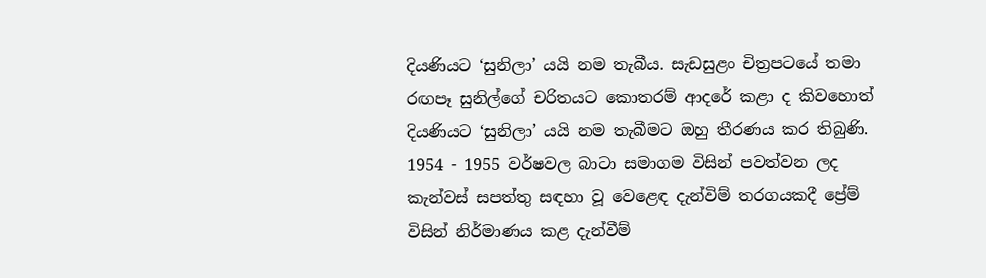දියණියට ‘සුනිලා’ යයි නම තැබීය. සැඩසුළං චිත්‍රපටයේ තමා රඟපෑ සුනිල්ගේ චරිතයට කොතරම් ආදරේ කළා ද කිවහොත් දියණියට ‘සුනිලා’ යයි නම තැබීමට ඔහු තීරණය කර තිබුණි. 1954 - 1955 වර්ෂවල බාටා සමාගම විසින් පවත්වන ලද කැන්වස් සපත්තු සඳහා වූ වෙළෙඳ දැන්විම් තරගයකදී ප්‍රේම් විසින් නිර්මාණය කළ දැන්වීම්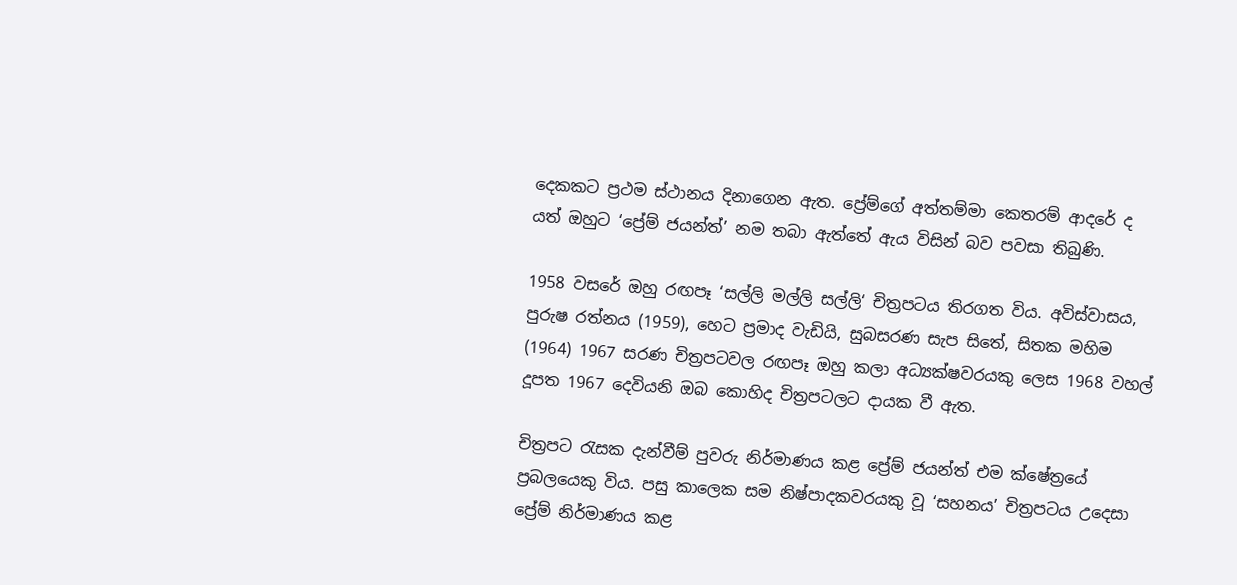දෙකකට ප්‍රථම ස්ථානය දිනාගෙන ඇත. ප්‍රේම්ගේ අත්තම්මා කෙතරම් ආදරේ ද යත් ඔහුට ‘ප්‍රේම් ජයන්ත්’ නම තබා ඇත්තේ ඇය විසින් බව පවසා තිබුණි.

1958 වසරේ ඔහු රඟපෑ ‘සල්ලි මල්ලි සල්ලි‘ චිත්‍රපටය තිරගත විය. අවිස්වාසය, පුරුෂ රත්නය (1959), හෙට ප්‍රමාද වැඩියි, සුබසරණ සැප සිතේ, සිතක මහිම (1964) 1967 සරණ චිත්‍රපටවල රඟපෑ ඔහු කලා අධ්‍යක්ෂවරයකු ලෙස 1968 වහල් දූපත 1967 දෙවියනි ඔබ කොහිද චිත්‍රපටලට දායක වී ඇත.

චිත්‍රපට රැසක දැන්වීම් පුවරු නිර්මාණය කළ ප්‍රේම් ජයන්ත් එම ක්ෂේත්‍රයේ ප්‍රබලයෙකු විය. පසු කාලෙක සම නිෂ්පාදකවරයකු වූ ‘සහනය’ චිත්‍රපටය උදෙසා ප්‍රේම් නිර්මාණය කළ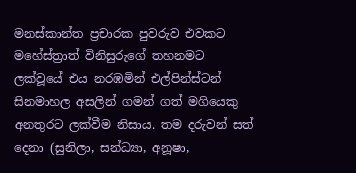මනස්කාන්ත ප්‍රචාරක පුවරුව එවකට මහේස්ත්‍රාත් විනිසුරුගේ තහනමට ලක්වූයේ එය නරඹමින් එල්පින්ස්ටන් සිනමාහල අසලින් ගමන් ගත් මගියෙකු අනතුරට ලක්වීම නිසාය. තම දරුවන් සත් දෙනා (සුනිලා, සන්ධ්‍යා, අනූෂා,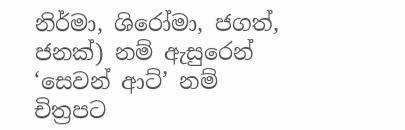නිර්මා, ශිරෝමා, ජගත්, ජනක්) නම් ඇසුරෙන් ‘සෙවන් ආට්’ නම් චිත්‍රපට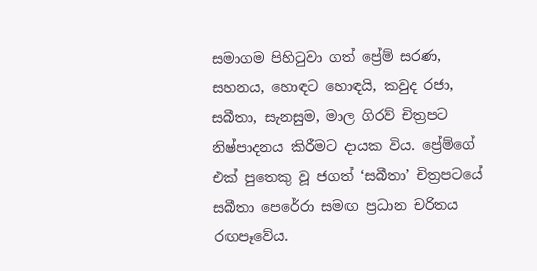සමාගම පිහිටුවා ගත් ප්‍රේම් සරණ, සහනය, හොඳට හොඳයි, කවුද රජා, සබීතා, සැනසුම, මාල ගිරව් චිත්‍රපට නිෂ්පාදනය කිරීමට දායක විය. ප්‍රේම්ගේ එක් පුතෙකු වූ ජගත් ‘සබීතා’ චිත්‍රපටයේ සබීතා පෙරේරා සමඟ ප්‍රධාන චරිතය රඟපෑවේය.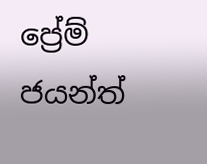ප්‍රේම් ජයන්ත්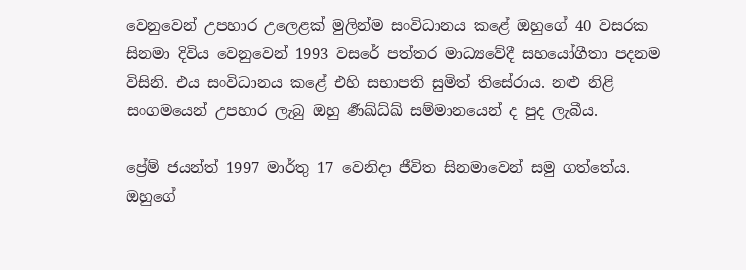වෙනුවෙන් උපහාර උලෙළක් මුලින්ම සංවිධානය කළේ ඔහුගේ 40 වසරක සිනමා දිවිය වෙනුවෙන් 1993 වසරේ පත්තර මාධ්‍යවේදී සහයෝගීතා පදනම විසිනි. එය සංවිධානය කළේ එහි සභාපති සුමිත් තිසේරාය. නළු නිළි සංගමයෙන් උපහාර ලැබු ඔහු ර්‍ණඛ්ධ්ඛ් සම්මානයෙන් ද පුද ලැබීය.

ප්‍රේම් ජයන්ත් 1997 මාර්තු 17 වෙනිදා ජීවිත සිනමාවෙන් සමු ගත්තේය. ඔහුගේ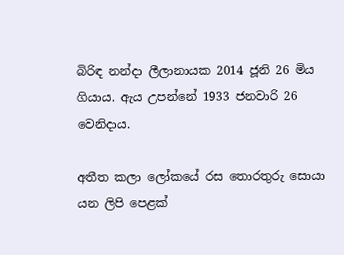බිරිඳ නන්දා ලීලානායක 2014 ජූනි 26 මිය ගියාය. ඇය උපන්නේ 1933 ජනවාරි 26 වෙනිදාය.

අතීත කලා ලෝකයේ රස තොරතුරු සොයා යන ලිපි පෙළක්